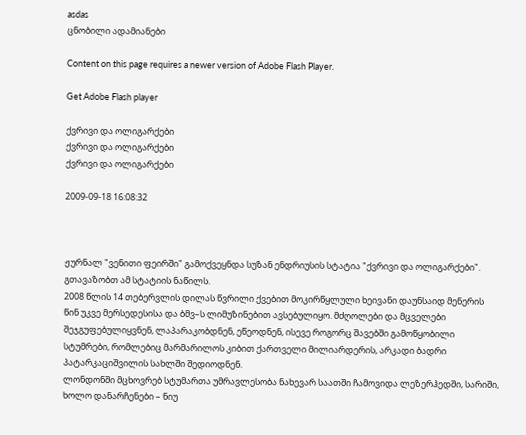asdas
ცნობილი ადამიანები

Content on this page requires a newer version of Adobe Flash Player.

Get Adobe Flash player

ქვრივი და ოლიგარქები
ქვრივი და ოლიგარქები
ქვრივი და ოლიგარქები

2009-09-18 16:08:32



ჟურნალ "ვენითი ფეირში" გამოქვეყნდა სუზან ენდრიუსის სტატია "ქვრივი და ოლიგარქები". გთავაზობთ ამ სტატიის ნაწილს.
2008 წლის 14 თებერვლის დილას წვრილი ქვებით მოკირწყლული ხეივანი დაუნსაიდ მენერის წინ უკვე მერსედესისა და ბმვ–ს ლიმუზინებით ავსებულიყო. მძღოლები და მცველები შეჯგუფებულიყვნენ, ლაპარაკობდნენ, ეწეოდნენ, ისევე როგორც შავებში გამოწყობილი სტუმრები, რომლებიც მარმარილოს კიბით ქართველი მილიარდერის, არკადი ბადრი პატარკაციშვილის სახლში შედიოდნენ.
ლონდონში მცხოვრებ სტუმართა უმრავლესობა ნახევარ საათში ჩამოვიდა ლეზერჰედში, სარიში, ხოლო დანარჩენები – ნიუ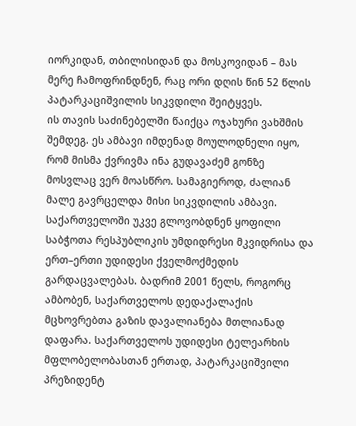იორკიდან, თბილისიდან და მოსკოვიდან – მას მერე ჩამოფრინდნენ, რაც ორი დღის წინ 52 წლის პატარკაციშვილის სიკვდილი შეიტყვეს.
ის თავის საძინებელში წაიქცა ოჯახური ვახშმის შემდეგ. ეს ამბავი იმდენად მოულოდნელი იყო, რომ მისმა ქვრივმა ინა გუდავაძემ გონზე მოსვლაც ვერ მოასწრო. სამაგიეროდ, ძალიან მალე გავრცელდა მისი სიკვდილის ამბავი. საქართველოში უკვე გლოვობდნენ ყოფილი საბჭოთა რესპუბლიკის უმდიდრესი მკვიდრისა და ერთ–ერთი უდიდესი ქველმოქმედის გარდაცვალებას. ბადრიმ 2001 წელს, როგორც ამბობენ, საქართველოს დედაქალაქის მცხოვრებთა გაზის დავალიანება მთლიანად დაფარა. საქართველოს უდიდესი ტელეარხის მფლობელობასთან ერთად, პატარკაციშვილი პრეზიდენტ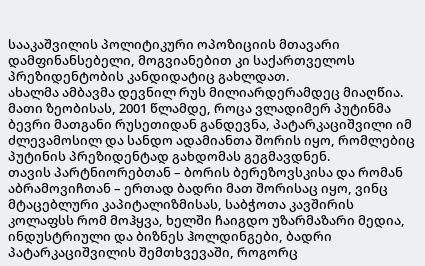სააკაშვილის პოლიტიკური ოპოზიციის მთავარი დამფინანსებელი, მოგვიანებით კი საქართველოს პრეზიდენტობის კანდიდატიც გახლდათ.
ახალმა ამბავმა დევნილ რუს მილიარდერამდეც მიაღწია. მათი ზეობისას, 2001 წლამდე, როცა ვლადიმერ პუტინმა ბევრი მათგანი რუსეთიდან განდევნა, პატარკაციშვილი იმ ძლევამოსილ და სანდო ადამიანთა შორის იყო, რომლებიც პუტინის პრეზიდენტად გახდომას გეგმავდნენ.
თავის პარტნიორებთან – ბორის ბერეზოვსკისა და რომან აბრამოვიჩთან – ერთად ბადრი მათ შორისაც იყო, ვინც მტაცებლური კაპიტალიზმისას, საბჭოთა კავშირის კოლაფსს რომ მოჰყვა, ხელში ჩაიგდო უზარმაზარი მედია, ინდუსტრიული და ბიზნეს ჰოლდინგები, ბადრი პატარკაციშვილის შემთხვევაში, როგორც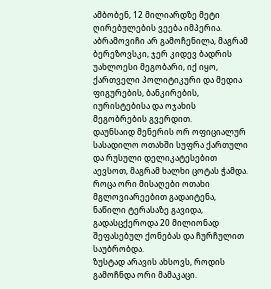ამბობენ, 12 მილიარდზე მეტი ღირებულების ვეება იმპერია.
აბრამოვიჩი არ გამოჩენილა, მაგრამ ბერეზოვსკი, ჯერ კიდევ ბადრის უახლოესი მეგობარი, იქ იყო, ქართველი პოლიტიკური და მედია ფიგურების, ბანკირების, იურისტებისა და ოჯახის მეგობრების გვერდით.
დაუნსაიდ მენერის ორ ოფიციალურ სასადილო ოთახში სუფრა ქართული და რუსული დელიკატესებით აევსოთ, მაგრამ ხალხი ცოტას ჭამდა. როცა ორი მისაღები ოთახი მგლოვიარეებით გადაიტენა, ნაწილი ტერასაზე გავიდა, გადასცქეროდა 20 მილიონად შეფასებულ ქონებას და ჩურჩულით საუბრობდა.
ზუსტად არავის ახსოვს, როდის გამოჩნდა ორი მამაკაცი.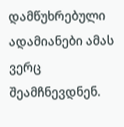დამწუხრებული ადამიანები ამას ვერც შეამჩნევდნენ.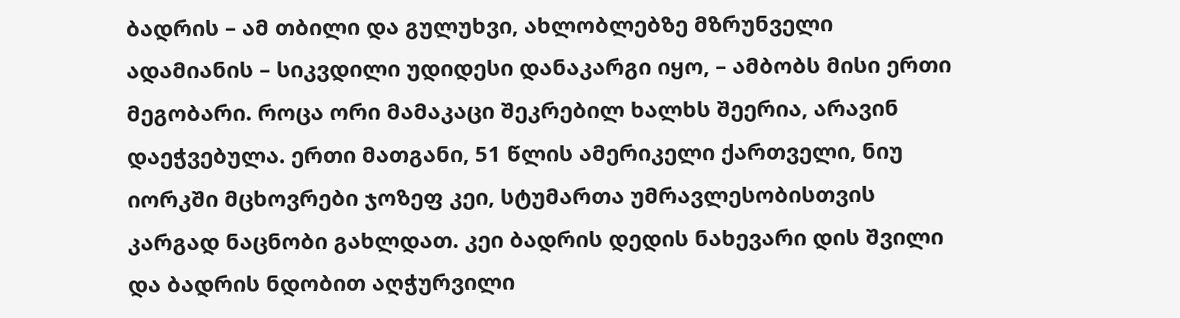ბადრის – ამ თბილი და გულუხვი, ახლობლებზე მზრუნველი ადამიანის – სიკვდილი უდიდესი დანაკარგი იყო, – ამბობს მისი ერთი მეგობარი. როცა ორი მამაკაცი შეკრებილ ხალხს შეერია, არავინ დაეჭვებულა. ერთი მათგანი, 51 წლის ამერიკელი ქართველი, ნიუ იორკში მცხოვრები ჯოზეფ კეი, სტუმართა უმრავლესობისთვის კარგად ნაცნობი გახლდათ. კეი ბადრის დედის ნახევარი დის შვილი და ბადრის ნდობით აღჭურვილი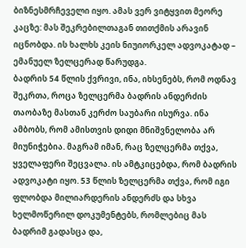ბიზნესმრჩეველი იყო. ამას ვერ ვიტყვით მეორე კაცზე: მას შეკრებილთაგან თითქმის არავინ იცნობდა. ის ხალხს კეის ნიუიორკელ ადვოკატად – ემანუელ ზელცერად წარუდგა.
ბადრის 54 წლის ქვრივი, ინა, იხსენებს, რომ ოდნავ შეკრთა, როცა ზელცერმა ბადრის ანდერძის თაობაზე მასთან კერძო საუბარი ისურვა. ინა ამბობს, რომ ამისთვის დიდი მნიშვნელობა არ მიუნიჭებია. მაგრამ იმან, რაც ზელცერმა თქვა, ყველაფერი შეცვალა. ის ამტკიცებდა, რომ ბადრის ადვოკატი იყო. 53 წლის ზელცერმა თქვა, რომ იგი ფლობდა მილიარდერის ანდერძს და სხვა ხელმოწერილ დოკუმენტებს, რომლებიც მას ბადრიმ გადასცა და,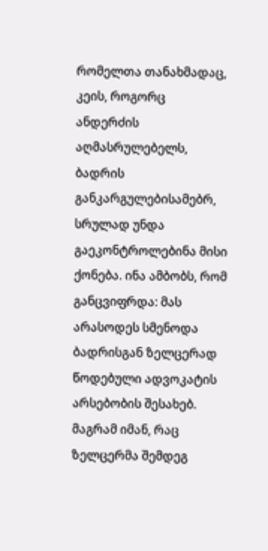რომელთა თანახმადაც, კეის, როგორც ანდერძის აღმასრულებელს, ბადრის განკარგულებისამებრ, სრულად უნდა გაეკონტროლებინა მისი ქონება. ინა ამბობს, რომ განცვიფრდა: მას არასოდეს სმენოდა ბადრისგან ზელცერად წოდებული ადვოკატის არსებობის შესახებ. მაგრამ იმან, რაც ზელცერმა შემდეგ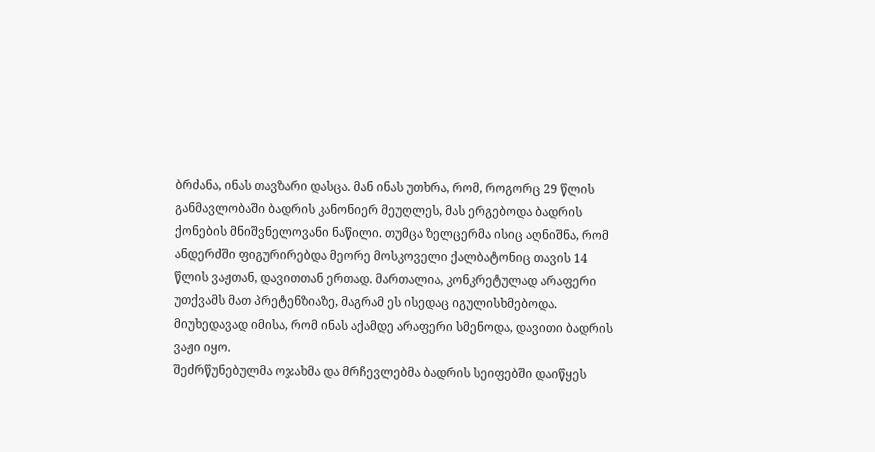ბრძანა, ინას თავზარი დასცა. მან ინას უთხრა, რომ, როგორც 29 წლის განმავლობაში ბადრის კანონიერ მეუღლეს, მას ერგებოდა ბადრის ქონების მნიშვნელოვანი ნაწილი. თუმცა ზელცერმა ისიც აღნიშნა, რომ ანდერძში ფიგურირებდა მეორე მოსკოველი ქალბატონიც თავის 14 წლის ვაჟთან, დავითთან ერთად. მართალია, კონკრეტულად არაფერი უთქვამს მათ პრეტენზიაზე, მაგრამ ეს ისედაც იგულისხმებოდა. მიუხედავად იმისა, რომ ინას აქამდე არაფერი სმენოდა, დავითი ბადრის ვაჟი იყო.
შეძრწუნებულმა ოჯახმა და მრჩევლებმა ბადრის სეიფებში დაიწყეს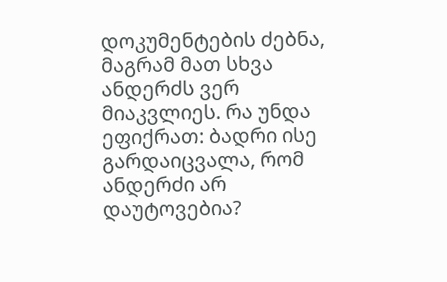დოკუმენტების ძებნა, მაგრამ მათ სხვა ანდერძს ვერ მიაკვლიეს. რა უნდა ეფიქრათ: ბადრი ისე გარდაიცვალა, რომ ანდერძი არ დაუტოვებია?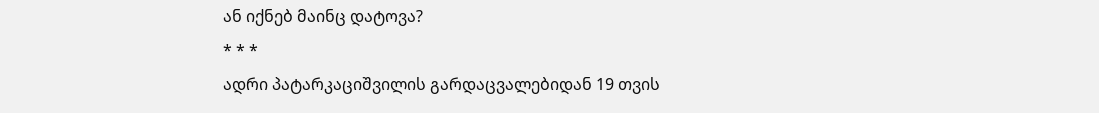ან იქნებ მაინც დატოვა?
* * *
ადრი პატარკაციშვილის გარდაცვალებიდან 19 თვის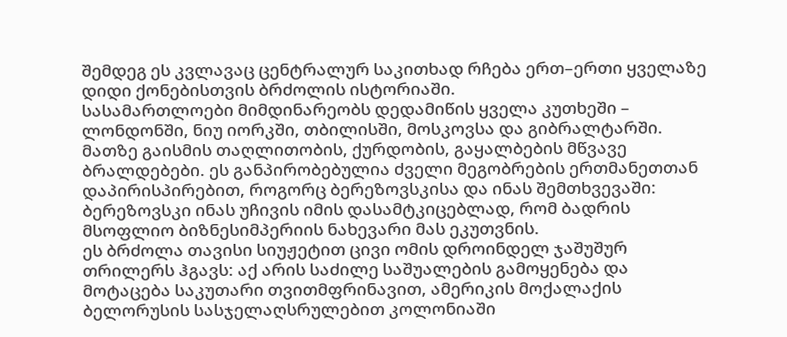შემდეგ ეს კვლავაც ცენტრალურ საკითხად რჩება ერთ–ერთი ყველაზე დიდი ქონებისთვის ბრძოლის ისტორიაში.
სასამართლოები მიმდინარეობს დედამიწის ყველა კუთხეში – ლონდონში, ნიუ იორკში, თბილისში, მოსკოვსა და გიბრალტარში. მათზე გაისმის თაღლითობის, ქურდობის, გაყალბების მწვავე ბრალდებები. ეს განპირობებულია ძველი მეგობრების ერთმანეთთან დაპირისპირებით, როგორც ბერეზოვსკისა და ინას შემთხვევაში: ბერეზოვსკი ინას უჩივის იმის დასამტკიცებლად, რომ ბადრის მსოფლიო ბიზნესიმპერიის ნახევარი მას ეკუთვნის.
ეს ბრძოლა თავისი სიუჟეტით ცივი ომის დროინდელ ჯაშუშურ თრილერს ჰგავს: აქ არის საძილე საშუალების გამოყენება და მოტაცება საკუთარი თვითმფრინავით, ამერიკის მოქალაქის ბელორუსის სასჯელაღსრულებით კოლონიაში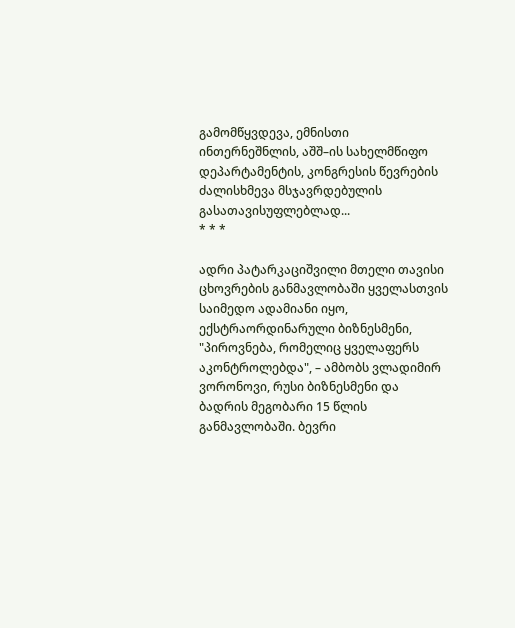გამომწყვდევა, ემნისთი ინთერნეშნლის, აშშ–ის სახელმწიფო დეპარტამენტის, კონგრესის წევრების ძალისხმევა მსჯავრდებულის გასათავისუფლებლად...
* * *

ადრი პატარკაციშვილი მთელი თავისი ცხოვრების განმავლობაში ყველასთვის საიმედო ადამიანი იყო, ექსტრაორდინარული ბიზნესმენი, "პიროვნება, რომელიც ყველაფერს აკონტროლებდა", – ამბობს ვლადიმირ ვორონოვი, რუსი ბიზნესმენი და ბადრის მეგობარი 15 წლის განმავლობაში. ბევრი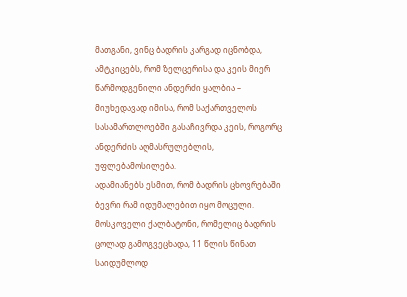მათგანი, ვინც ბადრის კარგად იცნობდა, ამტკიცებს, რომ ზელცერისა და კეის მიერ წარმოდგენილი ანდერძი ყალბია – მიუხედავად იმისა, რომ საქართველოს სასამართლოებში გასაჩივრდა კეის, როგორც ანდერძის აღმასრულებლის, უფლებამოსილება.
ადამიანებს ესმით, რომ ბადრის ცხოვრებაში ბევრი რამ იდუმალებით იყო მოცული. მოსკოველი ქალბატონი, რომელიც ბადრის ცოლად გამოგვეცხადა, 11 წლის წინათ საიდუმლოდ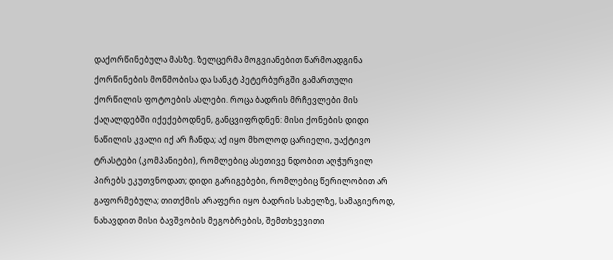დაქორწინებულა მასზე. ზელცერმა მოგვიანებით წარმოადგინა ქორწინების მოწმობისა და სანკტ პეტერბურგში გამართული ქორწილის ფოტოების ასლები. როცა ბადრის მრჩევლები მის ქაღალდებში იქექებოდნენ, განცვიფრდნენ: მისი ქონების დიდი ნაწილის კვალი იქ არ ჩანდა; აქ იყო მხოლოდ ცარიელი, უაქტივო ტრასტები (კომპანიები), რომლებიც ასეთივე ნდობით აღჭურვილ პირებს ეკუთვნოდათ; დიდი გარიგებები, რომლებიც წერილობით არ გაფორმებულა; თითქმის არაფერი იყო ბადრის სახელზე, სამაგიეროდ, ნახავდით მისი ბავშვობის მეგობრების, შემთხვევითი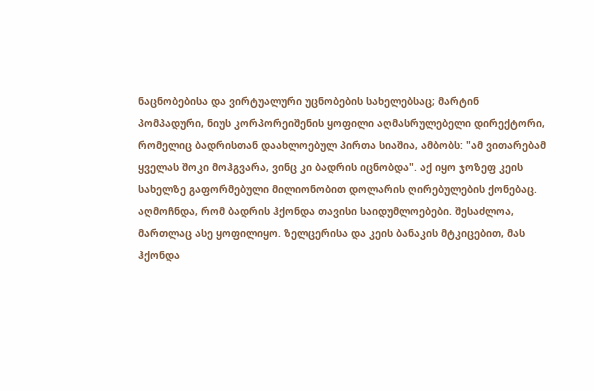ნაცნობებისა და ვირტუალური უცნობების სახელებსაც; მარტინ პომპადური, ნიუს კორპორეიშენის ყოფილი აღმასრულებელი დირექტორი, რომელიც ბადრისთან დაახლოებულ პირთა სიაშია, ამბობს: "ამ ვითარებამ ყველას შოკი მოჰგვარა, ვინც კი ბადრის იცნობდა". აქ იყო ჯოზეფ კეის სახელზე გაფორმებული მილიონობით დოლარის ღირებულების ქონებაც.
აღმოჩნდა, რომ ბადრის ჰქონდა თავისი საიდუმლოებები. შესაძლოა, მართლაც ასე ყოფილიყო. ზელცერისა და კეის ბანაკის მტკიცებით, მას ჰქონდა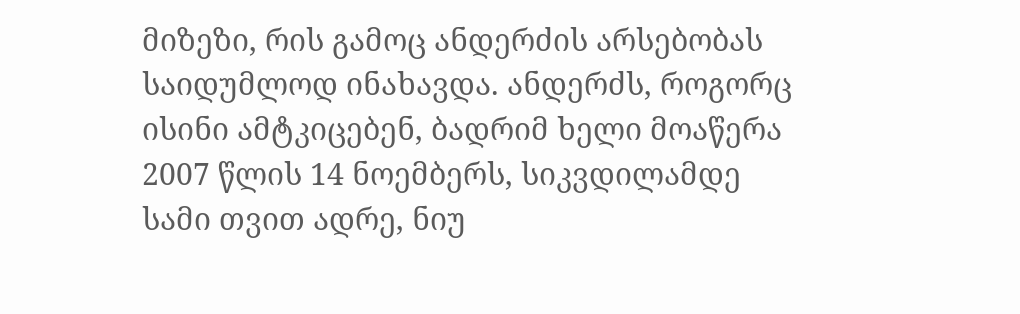მიზეზი, რის გამოც ანდერძის არსებობას საიდუმლოდ ინახავდა. ანდერძს, როგორც ისინი ამტკიცებენ, ბადრიმ ხელი მოაწერა 2007 წლის 14 ნოემბერს, სიკვდილამდე სამი თვით ადრე, ნიუ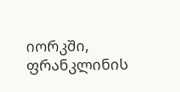იორკში, ფრანკლინის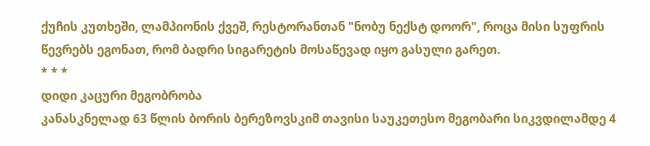ქუჩის კუთხეში, ლამპიონის ქვეშ, რესტორანთან "ნობუ ნექსტ დოორ", როცა მისი სუფრის წევრებს ეგონათ, რომ ბადრი სიგარეტის მოსაწევად იყო გასული გარეთ.
* * *
დიდი კაცური მეგობრობა
კანასკნელად 63 წლის ბორის ბერეზოვსკიმ თავისი საუკეთესო მეგობარი სიკვდილამდე 4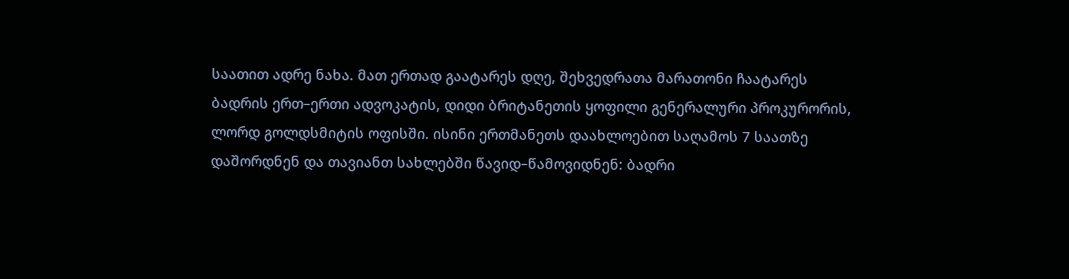საათით ადრე ნახა. მათ ერთად გაატარეს დღე, შეხვედრათა მარათონი ჩაატარეს ბადრის ერთ–ერთი ადვოკატის, დიდი ბრიტანეთის ყოფილი გენერალური პროკურორის, ლორდ გოლდსმიტის ოფისში. ისინი ერთმანეთს დაახლოებით საღამოს 7 საათზე დაშორდნენ და თავიანთ სახლებში წავიდ–წამოვიდნენ: ბადრი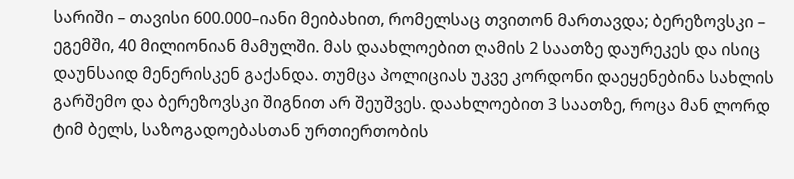სარიში – თავისი 600.000–იანი მეიბახით, რომელსაც თვითონ მართავდა; ბერეზოვსკი – ეგემში, 40 მილიონიან მამულში. მას დაახლოებით ღამის 2 საათზე დაურეკეს და ისიც დაუნსაიდ მენერისკენ გაქანდა. თუმცა პოლიციას უკვე კორდონი დაეყენებინა სახლის გარშემო და ბერეზოვსკი შიგნით არ შეუშვეს. დაახლოებით 3 საათზე, როცა მან ლორდ ტიმ ბელს, საზოგადოებასთან ურთიერთობის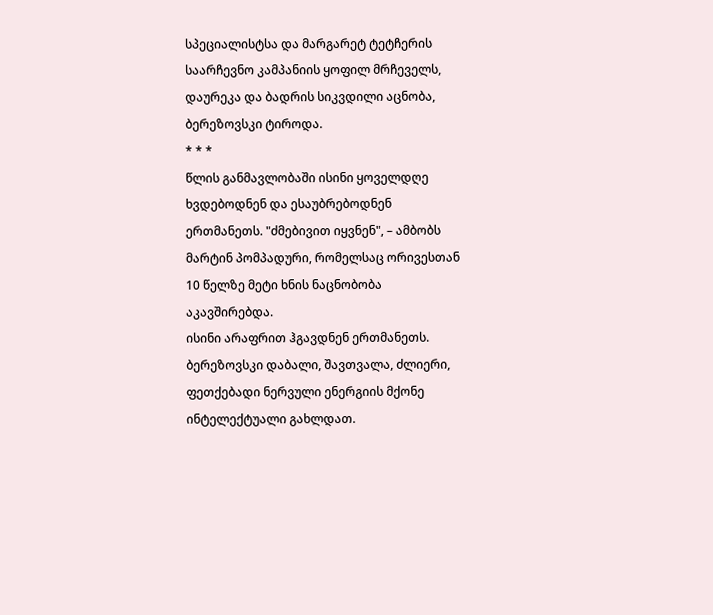სპეციალისტსა და მარგარეტ ტეტჩერის საარჩევნო კამპანიის ყოფილ მრჩეველს, დაურეკა და ბადრის სიკვდილი აცნობა, ბერეზოვსკი ტიროდა.
* * *
წლის განმავლობაში ისინი ყოველდღე ხვდებოდნენ და ესაუბრებოდნენ ერთმანეთს. "ძმებივით იყვნენ", – ამბობს მარტინ პომპადური, რომელსაც ორივესთან 10 წელზე მეტი ხნის ნაცნობობა აკავშირებდა.
ისინი არაფრით ჰგავდნენ ერთმანეთს. ბერეზოვსკი დაბალი, შავთვალა, ძლიერი, ფეთქებადი ნერვული ენერგიის მქონე ინტელექტუალი გახლდათ.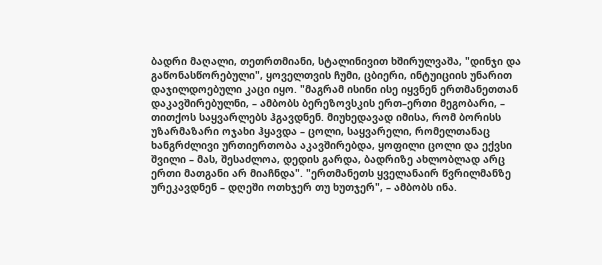ბადრი მაღალი, თეთრთმიანი, სტალინივით ხშირულვაშა, "დინჯი და გაწონასწორებული", ყოველთვის ჩუმი, ცბიერი, ინტუიციის უნარით დაჯილდოებული კაცი იყო. "მაგრამ ისინი ისე იყვნენ ერთმანეთთან დაკავშირებულნი, – ამბობს ბერეზოვსკის ერთ–ერთი მეგობარი, – თითქოს საყვარლებს ჰგავდნენ. მიუხედავად იმისა, რომ ბორისს უზარმაზარი ოჯახი ჰყავდა – ცოლი, საყვარელი, რომელთანაც ხანგრძლივი ურთიერთობა აკავშირებდა, ყოფილი ცოლი და ექვსი შვილი – მას, შესაძლოა, დედის გარდა, ბადრიზე ახლობლად არც ერთი მათგანი არ მიაჩნდა". "ერთმანეთს ყველანაირ წვრილმანზე ურეკავდნენ – დღეში ოთხჯერ თუ ხუთჯერ", – ამბობს ინა.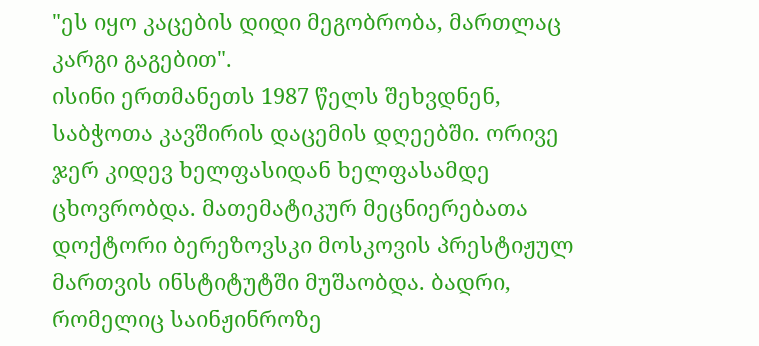"ეს იყო კაცების დიდი მეგობრობა, მართლაც კარგი გაგებით".
ისინი ერთმანეთს 1987 წელს შეხვდნენ, საბჭოთა კავშირის დაცემის დღეებში. ორივე ჯერ კიდევ ხელფასიდან ხელფასამდე ცხოვრობდა. მათემატიკურ მეცნიერებათა დოქტორი ბერეზოვსკი მოსკოვის პრესტიჟულ მართვის ინსტიტუტში მუშაობდა. ბადრი, რომელიც საინჟინროზე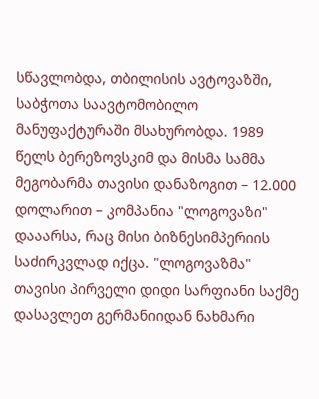სწავლობდა, თბილისის ავტოვაზში, საბჭოთა საავტომობილო მანუფაქტურაში მსახურობდა. 1989 წელს ბერეზოვსკიმ და მისმა სამმა მეგობარმა თავისი დანაზოგით – 12.000 დოლარით – კომპანია "ლოგოვაზი" დააარსა, რაც მისი ბიზნესიმპერიის საძირკვლად იქცა. "ლოგოვაზმა" თავისი პირველი დიდი სარფიანი საქმე დასავლეთ გერმანიიდან ნახმარი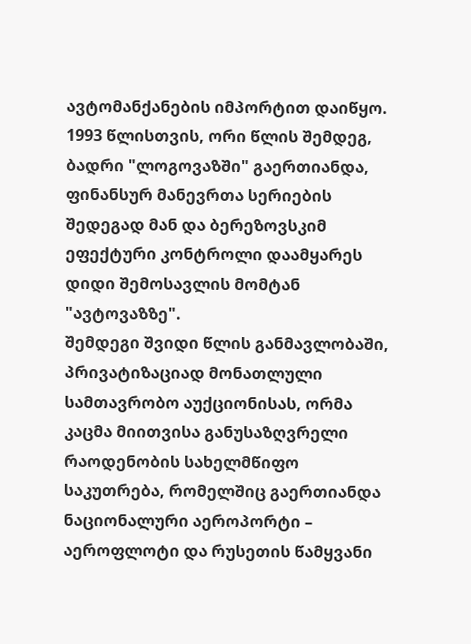ავტომანქანების იმპორტით დაიწყო. 1993 წლისთვის, ორი წლის შემდეგ, ბადრი "ლოგოვაზში" გაერთიანდა, ფინანსურ მანევრთა სერიების შედეგად მან და ბერეზოვსკიმ ეფექტური კონტროლი დაამყარეს დიდი შემოსავლის მომტან "ავტოვაზზე".
შემდეგი შვიდი წლის განმავლობაში, პრივატიზაციად მონათლული სამთავრობო აუქციონისას, ორმა კაცმა მიითვისა განუსაზღვრელი რაოდენობის სახელმწიფო საკუთრება, რომელშიც გაერთიანდა ნაციონალური აეროპორტი – აეროფლოტი და რუსეთის წამყვანი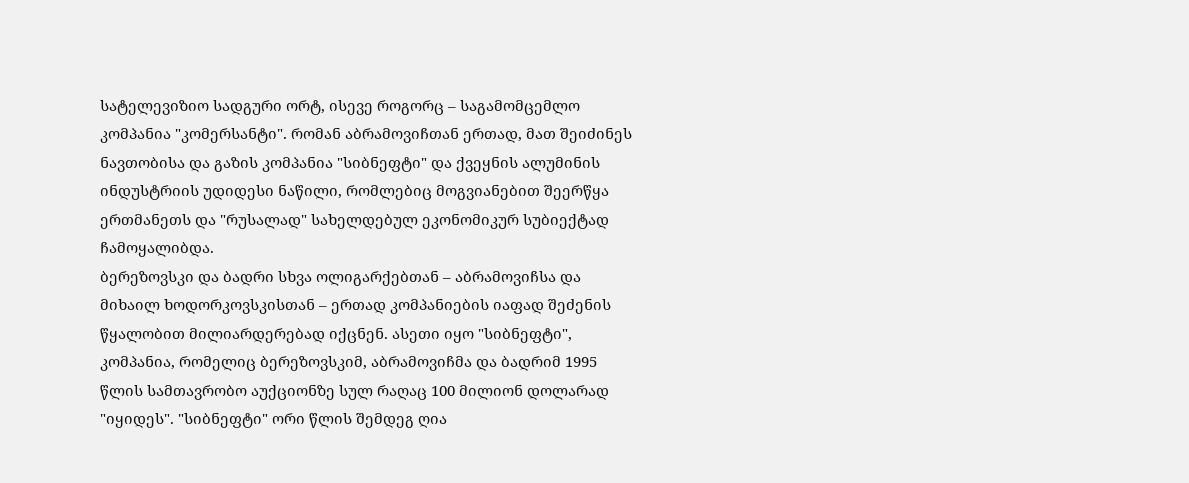სატელევიზიო სადგური ორტ, ისევე როგორც – საგამომცემლო კომპანია "კომერსანტი". რომან აბრამოვიჩთან ერთად, მათ შეიძინეს ნავთობისა და გაზის კომპანია "სიბნეფტი" და ქვეყნის ალუმინის ინდუსტრიის უდიდესი ნაწილი, რომლებიც მოგვიანებით შეერწყა ერთმანეთს და "რუსალად" სახელდებულ ეკონომიკურ სუბიექტად ჩამოყალიბდა.
ბერეზოვსკი და ბადრი სხვა ოლიგარქებთან – აბრამოვიჩსა და მიხაილ ხოდორკოვსკისთან – ერთად კომპანიების იაფად შეძენის წყალობით მილიარდერებად იქცნენ. ასეთი იყო "სიბნეფტი", კომპანია, რომელიც ბერეზოვსკიმ, აბრამოვიჩმა და ბადრიმ 1995 წლის სამთავრობო აუქციონზე სულ რაღაც 100 მილიონ დოლარად "იყიდეს". "სიბნეფტი" ორი წლის შემდეგ ღია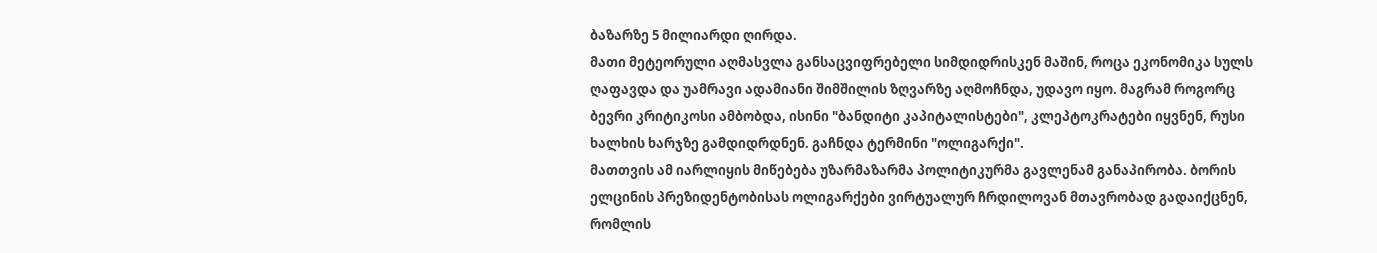ბაზარზე 5 მილიარდი ღირდა.
მათი მეტეორული აღმასვლა განსაცვიფრებელი სიმდიდრისკენ მაშინ, როცა ეკონომიკა სულს ღაფავდა და უამრავი ადამიანი შიმშილის ზღვარზე აღმოჩნდა, უდავო იყო. მაგრამ როგორც ბევრი კრიტიკოსი ამბობდა, ისინი "ბანდიტი კაპიტალისტები", კლეპტოკრატები იყვნენ, რუსი ხალხის ხარჯზე გამდიდრდნენ. გაჩნდა ტერმინი "ოლიგარქი".
მათთვის ამ იარლიყის მიწებება უზარმაზარმა პოლიტიკურმა გავლენამ განაპირობა. ბორის ელცინის პრეზიდენტობისას ოლიგარქები ვირტუალურ ჩრდილოვან მთავრობად გადაიქცნენ, რომლის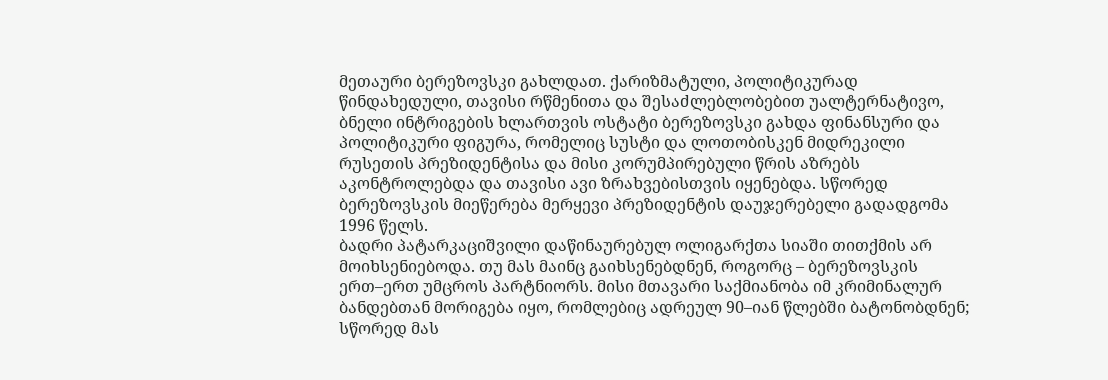მეთაური ბერეზოვსკი გახლდათ. ქარიზმატული, პოლიტიკურად წინდახედული, თავისი რწმენითა და შესაძლებლობებით უალტერნატივო, ბნელი ინტრიგების ხლართვის ოსტატი ბერეზოვსკი გახდა ფინანსური და პოლიტიკური ფიგურა, რომელიც სუსტი და ლოთობისკენ მიდრეკილი რუსეთის პრეზიდენტისა და მისი კორუმპირებული წრის აზრებს აკონტროლებდა და თავისი ავი ზრახვებისთვის იყენებდა. სწორედ ბერეზოვსკის მიეწერება მერყევი პრეზიდენტის დაუჯერებელი გადადგომა 1996 წელს.
ბადრი პატარკაციშვილი დაწინაურებულ ოლიგარქთა სიაში თითქმის არ მოიხსენიებოდა. თუ მას მაინც გაიხსენებდნენ, როგორც – ბერეზოვსკის ერთ–ერთ უმცროს პარტნიორს. მისი მთავარი საქმიანობა იმ კრიმინალურ ბანდებთან მორიგება იყო, რომლებიც ადრეულ 90–იან წლებში ბატონობდნენ; სწორედ მას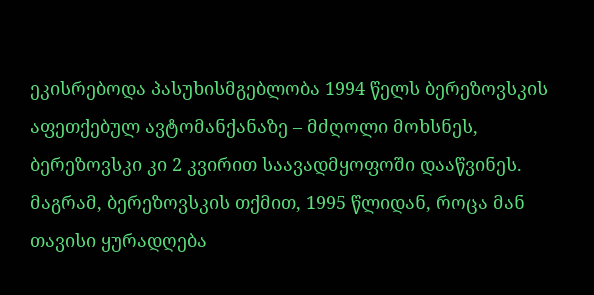ეკისრებოდა პასუხისმგებლობა 1994 წელს ბერეზოვსკის აფეთქებულ ავტომანქანაზე – მძღოლი მოხსნეს, ბერეზოვსკი კი 2 კვირით საავადმყოფოში დააწვინეს. მაგრამ, ბერეზოვსკის თქმით, 1995 წლიდან, როცა მან თავისი ყურადღება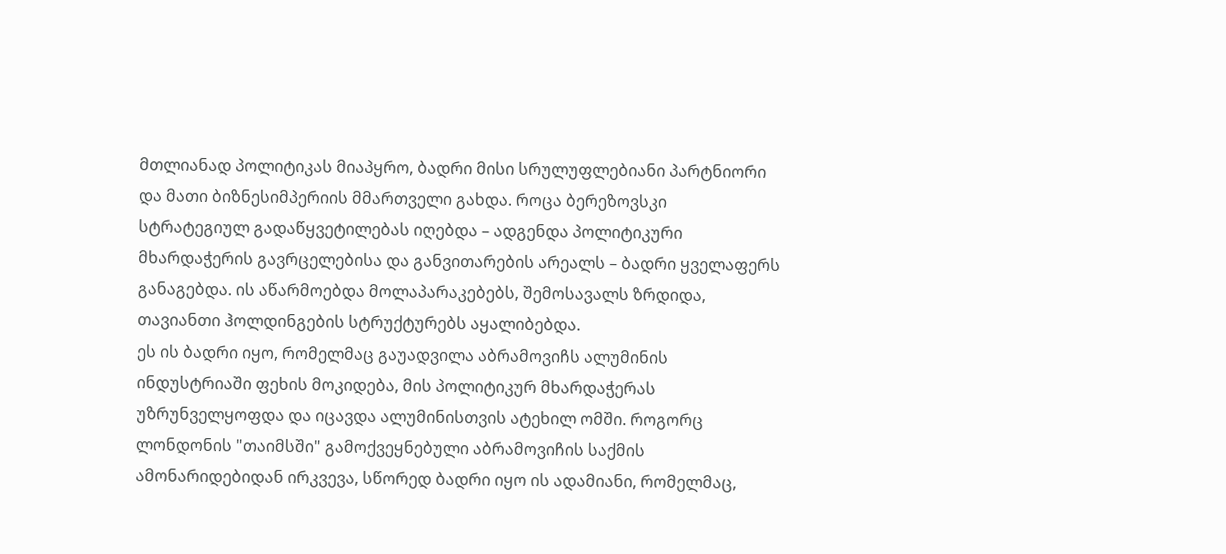მთლიანად პოლიტიკას მიაპყრო, ბადრი მისი სრულუფლებიანი პარტნიორი და მათი ბიზნესიმპერიის მმართველი გახდა. როცა ბერეზოვსკი სტრატეგიულ გადაწყვეტილებას იღებდა – ადგენდა პოლიტიკური მხარდაჭერის გავრცელებისა და განვითარების არეალს – ბადრი ყველაფერს განაგებდა. ის აწარმოებდა მოლაპარაკებებს, შემოსავალს ზრდიდა, თავიანთი ჰოლდინგების სტრუქტურებს აყალიბებდა.
ეს ის ბადრი იყო, რომელმაც გაუადვილა აბრამოვიჩს ალუმინის ინდუსტრიაში ფეხის მოკიდება, მის პოლიტიკურ მხარდაჭერას უზრუნველყოფდა და იცავდა ალუმინისთვის ატეხილ ომში. როგორც ლონდონის "თაიმსში" გამოქვეყნებული აბრამოვიჩის საქმის ამონარიდებიდან ირკვევა, სწორედ ბადრი იყო ის ადამიანი, რომელმაც,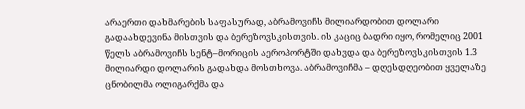არაერთი დახმარების საფასურად, აბრამოვიჩს მილიარდობით დოლარი გადაახდევინა მისთვის და ბერეზოვსკისთვის. ის კაციც ბადრი იყო, რომელიც 2001 წელს აბრამოვიჩს სენტ–მორიცის აეროპორტში დახვდა და ბერეზოვსკისთვის 1.3 მილიარდი დოლარის გადახდა მოსთხოვა. აბრამოვიჩმა – დღესდღეობით ყველაზე ცნობილმა ოლიგარქმა და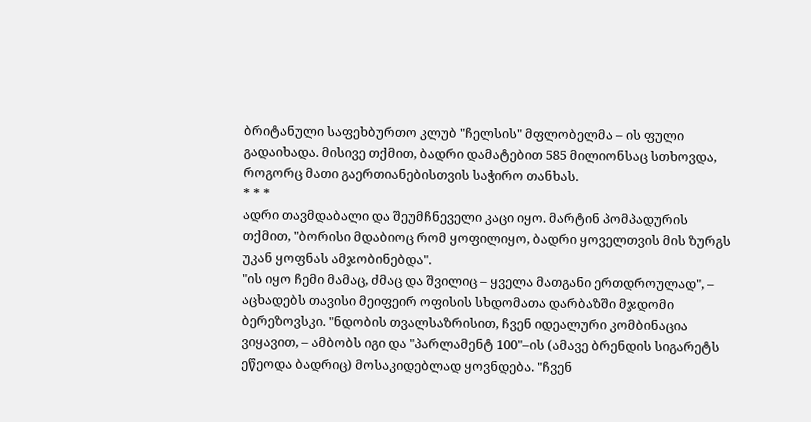ბრიტანული საფეხბურთო კლუბ "ჩელსის" მფლობელმა – ის ფული გადაიხადა. მისივე თქმით, ბადრი დამატებით 585 მილიონსაც სთხოვდა, როგორც მათი გაერთიანებისთვის საჭირო თანხას.
* * *
ადრი თავმდაბალი და შეუმჩნეველი კაცი იყო. მარტინ პომპადურის თქმით, "ბორისი მდაბიოც რომ ყოფილიყო, ბადრი ყოველთვის მის ზურგს უკან ყოფნას ამჯობინებდა".
"ის იყო ჩემი მამაც, ძმაც და შვილიც – ყველა მათგანი ერთდროულად", – აცხადებს თავისი მეიფეირ ოფისის სხდომათა დარბაზში მჯდომი ბერეზოვსკი. "ნდობის თვალსაზრისით, ჩვენ იდეალური კომბინაცია ვიყავით, – ამბობს იგი და "პარლამენტ 100"–ის (ამავე ბრენდის სიგარეტს ეწეოდა ბადრიც) მოსაკიდებლად ყოვნდება. "ჩვენ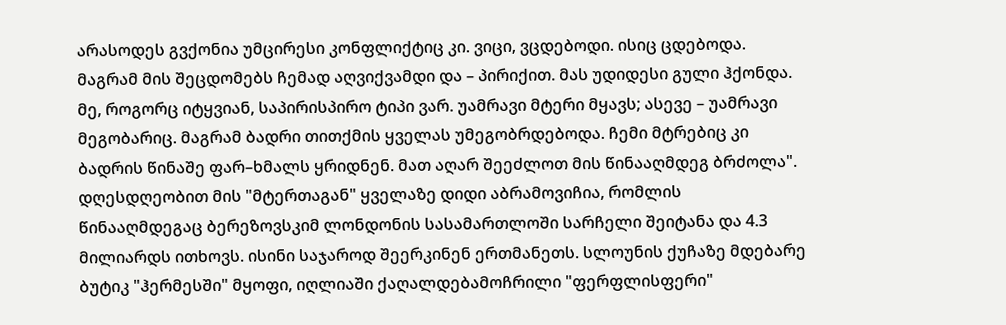არასოდეს გვქონია უმცირესი კონფლიქტიც კი. ვიცი, ვცდებოდი. ისიც ცდებოდა. მაგრამ მის შეცდომებს ჩემად აღვიქვამდი და – პირიქით. მას უდიდესი გული ჰქონდა. მე, როგორც იტყვიან, საპირისპირო ტიპი ვარ. უამრავი მტერი მყავს; ასევე – უამრავი მეგობარიც. მაგრამ ბადრი თითქმის ყველას უმეგობრდებოდა. ჩემი მტრებიც კი ბადრის წინაშე ფარ–ხმალს ყრიდნენ. მათ აღარ შეეძლოთ მის წინააღმდეგ ბრძოლა".
დღესდღეობით მის "მტერთაგან" ყველაზე დიდი აბრამოვიჩია, რომლის წინააღმდეგაც ბერეზოვსკიმ ლონდონის სასამართლოში სარჩელი შეიტანა და 4.3 მილიარდს ითხოვს. ისინი საჯაროდ შეერკინენ ერთმანეთს. სლოუნის ქუჩაზე მდებარე ბუტიკ "ჰერმესში" მყოფი, იღლიაში ქაღალდებამოჩრილი "ფერფლისფერი"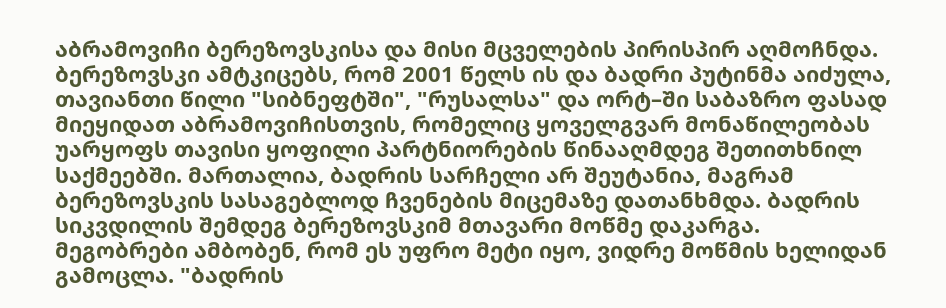აბრამოვიჩი ბერეზოვსკისა და მისი მცველების პირისპირ აღმოჩნდა.
ბერეზოვსკი ამტკიცებს, რომ 2001 წელს ის და ბადრი პუტინმა აიძულა, თავიანთი წილი "სიბნეფტში", "რუსალსა" და ორტ–ში საბაზრო ფასად მიეყიდათ აბრამოვიჩისთვის, რომელიც ყოველგვარ მონაწილეობას უარყოფს თავისი ყოფილი პარტნიორების წინააღმდეგ შეთითხნილ საქმეებში. მართალია, ბადრის სარჩელი არ შეუტანია, მაგრამ ბერეზოვსკის სასაგებლოდ ჩვენების მიცემაზე დათანხმდა. ბადრის სიკვდილის შემდეგ ბერეზოვსკიმ მთავარი მოწმე დაკარგა.
მეგობრები ამბობენ, რომ ეს უფრო მეტი იყო, ვიდრე მოწმის ხელიდან გამოცლა. "ბადრის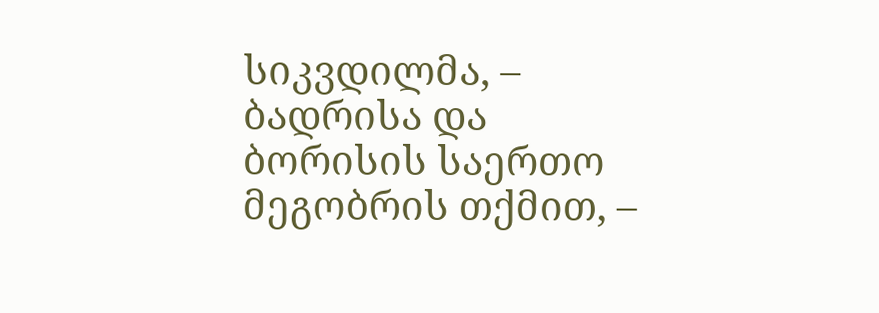სიკვდილმა, – ბადრისა და ბორისის საერთო მეგობრის თქმით, –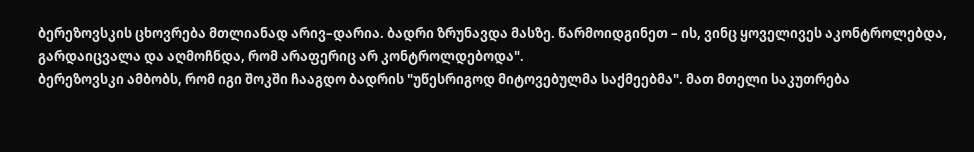ბერეზოვსკის ცხოვრება მთლიანად არივ–დარია. ბადრი ზრუნავდა მასზე. წარმოიდგინეთ – ის, ვინც ყოველივეს აკონტროლებდა, გარდაიცვალა და აღმოჩნდა, რომ არაფერიც არ კონტროლდებოდა".
ბერეზოვსკი ამბობს, რომ იგი შოკში ჩააგდო ბადრის "უწესრიგოდ მიტოვებულმა საქმეებმა". მათ მთელი საკუთრება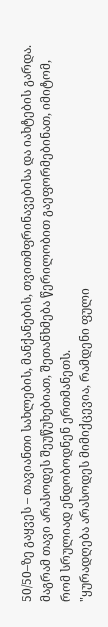50/50–ზე გაყვეს – თავიანთი სახლების, მანქანების, თვითმფრინავებისა და იახტების გარდა. მაგრამ თავი არასოდეს შეუწუხებიათ, შეთანხმება წერილობით გაეფორმებინათ, იმიტომ, რომ სრულიად ენდობოდნენ ერთმანეთს.
"ყურადღება არასოდეს მიმიქცევია, რამდენი ფული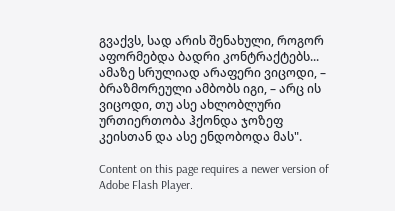გვაქვს, სად არის შენახული, როგორ აფორმებდა ბადრი კონტრაქტებს... ამაზე სრულიად არაფერი ვიცოდი, – ბრაზმორეული ამბობს იგი, – არც ის ვიცოდი, თუ ასე ახლობლური ურთიერთობა ჰქონდა ჯოზეფ კეისთან და ასე ენდობოდა მას".

Content on this page requires a newer version of Adobe Flash Player.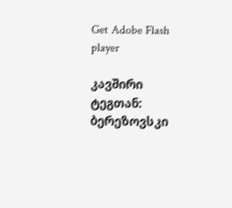Get Adobe Flash player

კავშირი ტეგთან: ბერეზოვსკი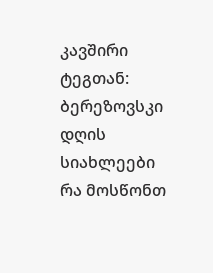კავშირი ტეგთან: ბერეზოვსკი
დღის სიახლეები
რა მოსწონთ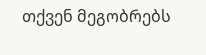თქვენ მეგობრებს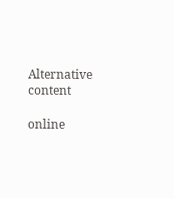Alternative content

online